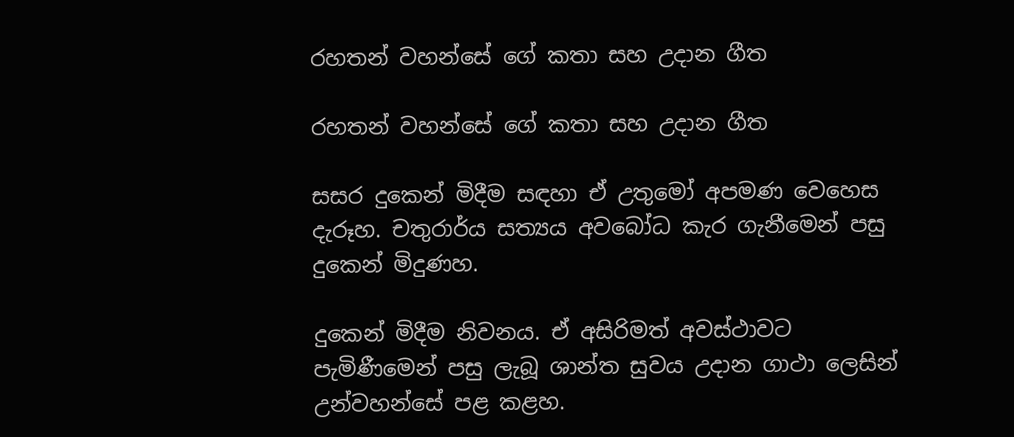රහතන් වහන්සේ ගේ කතා සහ උදාන ගීත

රහතන් වහන්සේ ගේ කතා සහ උදාන ගීත

සසර දුකෙන් මිදීම සඳහා ඒ උතුමෝ අපමණ වෙහෙස දැරූහ. චතුරාර්ය සත්‍යය අවබෝධ කැර ගැනීමෙන් පසු දුකෙන් මිදුණහ.

දුකෙන් මිදීම නිවනය. ඒ අසිරිමත් අවස්ථාවට පැමිණීමෙන් පසු ලැබූ ශාන්ත සුවය උදාන ගාථා ලෙසින් උන්වහන්සේ පළ කළහ.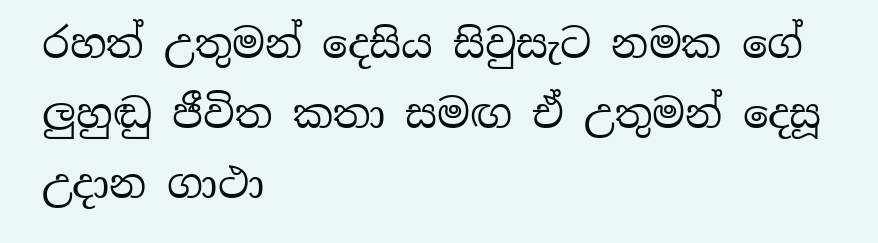රහත් උතුමන් දෙසිය සිවුසැට නමක ගේ ලුහුඬු ජීවිත කතා සමඟ ඒ උතුමන් දෙසූ උදාන ගාථා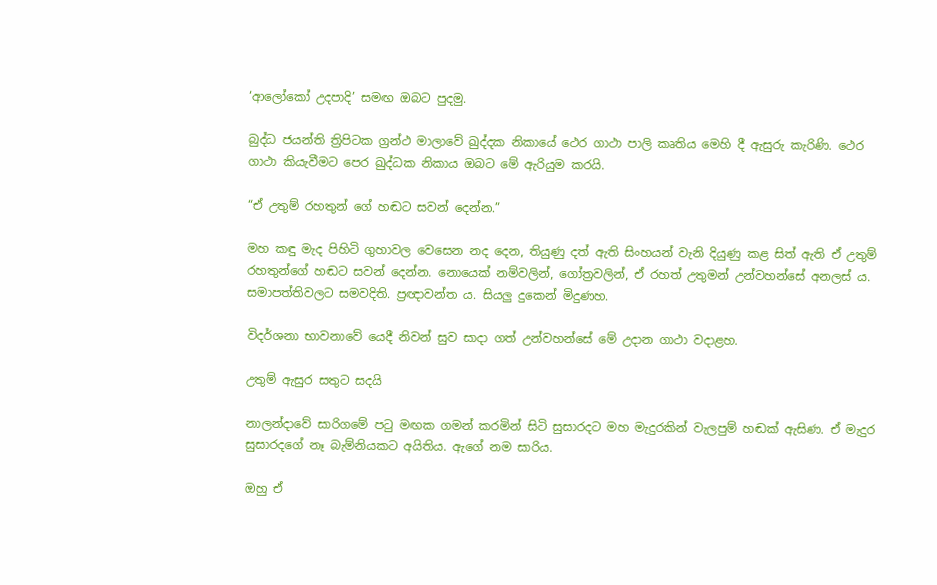‘ආලෝකෝ උදපාදි’ සමඟ ඔබට පුදමු.

බුද්ධ ජයන්ති ත්‍රිපිටක ග්‍රන්ථ මාලාවේ ඛුද්දක නිකායේ ථෙර ගාථා පාලි කෘතිය මෙහි දී ඇසුරු කැරිණි. ථෙර ගාථා කියැවීමට පෙර ඛුද්ධක නිකාය ඔබට මේ ඇරියුම කරයි.

“ඒ උතුම් රහතුන් ගේ හඬට සවන් දෙන්න.”

මහ කඳු මැද පිහිටි ගුහාවල වෙසෙන නද දෙන, තියුණු දත් ඇති සිංහයන් වැනි දියුණු කළ සිත් ඇති ඒ උතුම් රහතුන්ගේ හඬට සවන් දෙන්න. නොයෙක් නම්වලින්, ගෝත්‍රවලින්, ඒ රහත් උතුමන් උන්වහන්සේ අනලස් ය. සමාපත්තිවලට සමවදිති. ප්‍රඥාවන්ත ය. සියලු දුකෙන් මිදුණහ.

විදර්ශනා භාවනාවේ යෙදී නිවන් සුව සාදා ගත් උන්වහන්සේ මේ උදාන ගාථා වදාළහ.

උතුම් ඇසුර සතුට සදයි

නාලන්දාවේ සාරිගමේ පටු මඟක ගමන් කරමින් සිටි සුසාරදට මහ මැදුරකින් වැලපුම් හඬක් ඇසිණ. ඒ මැදුර සුසාරදගේ නෑ බැම්නියකට අයිතිය. ඇගේ නම සාරිය.

ඔහු ඒ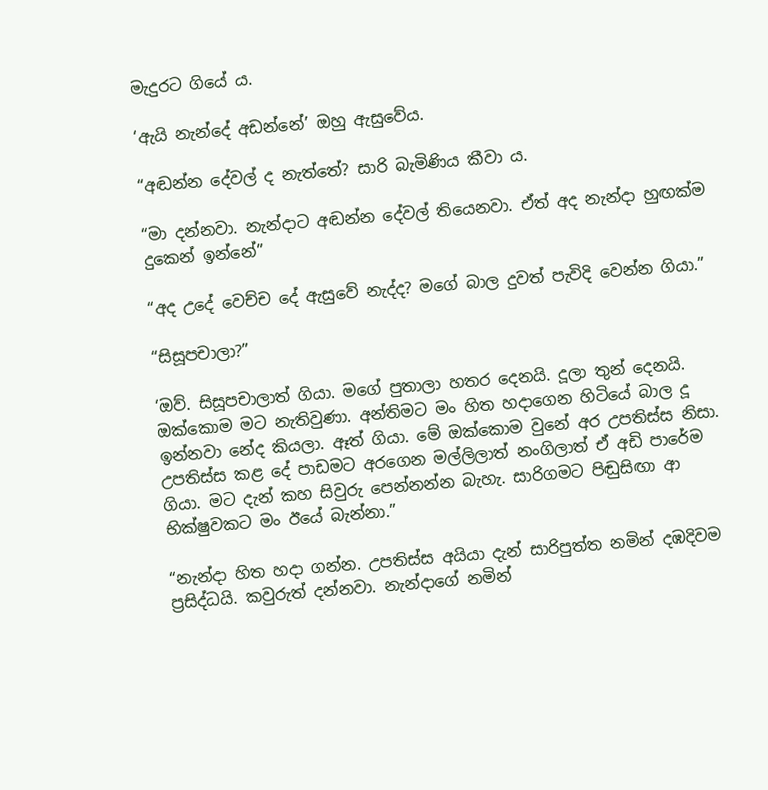මැදුරට ගියේ ය.

‘ඇයි නැන්දේ අඩන්නේ’ ඔහු ඇසුවේය.

“අඬන්න දේවල් ද නැත්තේ? සාරි බැමිණිය කීවා ය.

“මා දන්නවා. නැන්දාට අඬන්න දේවල් තියෙනවා. ඒත් අද නැන්දා හුඟක්ම දුකෙන් ඉන්නේ”

“අද උදේ වෙච්ච දේ ඇසුවේ නැද්ද? මගේ බාල දුවත් පැවිදි වෙන්න ගියා.”

“සිසූපචාලා?”

‘ඔව්. සිසූපචාලාත් ගියා. මගේ පුතාලා හතර දෙනයි. දූලා තුන් දෙනයි. ඔක්කොම මට නැතිවුණා. අන්තිමට මං හිත හදාගෙන හිටියේ බාල දූ ඉන්නවා නේද කියලා. ඈත් ගියා. මේ ඔක්කොම වුනේ අර උපතිස්ස නිසා. උපතිස්ස කළ දේ පාඩමට අරගෙන මල්ලිලාත් නංගිලාත් ඒ අඩි පාරේම ගියා. මට දැන් කහ සිවුරු පෙන්නන්න බැහැ. සාරිගමට පිඬුසිඟා ආ භික්ෂුවකට මං ඊයේ බැන්නා.”

“නැන්දා හිත හදා ගන්න. උපතිස්ස අයියා දැන් සාරිපුත්ත නමින් දඹදිවම ප්‍රසිද්ධයි. කවුරුත් දන්නවා. නැන්දාගේ නමින්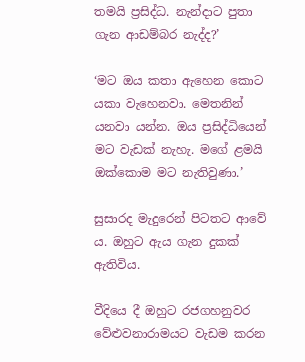තමයි ප්‍රසිද්ධ. නැන්දාට පුතා ගැන ආඩම්බර නැද්ද?’

‘මට ඔය කතා ඇහෙන කොට යකා වැහෙනවා. මෙතනින් යනවා යන්න. ඔය ප්‍රසිද්ධියෙන් මට වැඩක් නැහැ. මගේ ළමයි ඔක්කොම මට නැතිවුණා.’

සුසාරද මැදුරෙන් පිටතට ආවේ ය. ඔහුට ඇය ගැන දුකක් ඇතිවිය.

වීදියෙ දී ඔහුට රජගහනුවර වේළුවනාරාමයට වැඩම කරන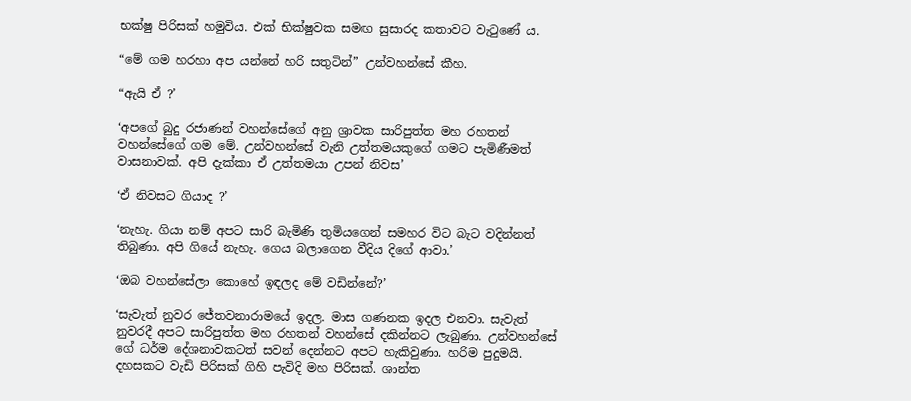භක්ෂු පිරිසක් හමුවිය. එක් භික්ෂුවක සමඟ සුසාරද කතාවට වැටුණේ ය.

“මේ ගම හරහා අප යන්නේ හරි සතුටින්” උන්වහන්සේ කීහ.

“ඇයි ඒ ?’

‘අපගේ බුදු රජාණන් වහන්සේගේ අනු ශ්‍රාවක සාරිපුත්ත මහ රහතන් වහන්සේගේ ගම මේ. උන්වහන්සේ වැනි උත්තමයකුගේ ගමට පැමිණීමත් වාසනාවක්. අපි දැක්කා ඒ උත්තමයා උපන් නිවස’

‘ඒ නිවසට ගියාද ?’

‘නැහැ. ගියා නම් අපට සාරි බැමිණි තුමියගෙන් සමහර විට බැට වදින්නත් තිබුණා. අපි ගියේ නැහැ. ගෙය බලාගෙන වීදිය දිගේ ආවා.’

‘ඔබ වහන්සේලා කොහේ ඉඳලද මේ වඩින්නේ?’

‘සැවැත් නුවර ජේතවනාරාමයේ ඉදල. මාස ගණනක ඉදල එනවා. සැවැත් නුවරදී අපට සාරිපුත්ත මහ රහතන් වහන්සේ දකින්නට ලැබුණා. උන්වහන්සේ ගේ ධර්ම දේශනාවකටත් සවන් දෙන්නට අපට හැකිවුණා. හරිම පුදුමයි. දහසකට වැඩි පිරිසක් ගිහි පැවිදි මහ පිරිසක්. ශාන්ත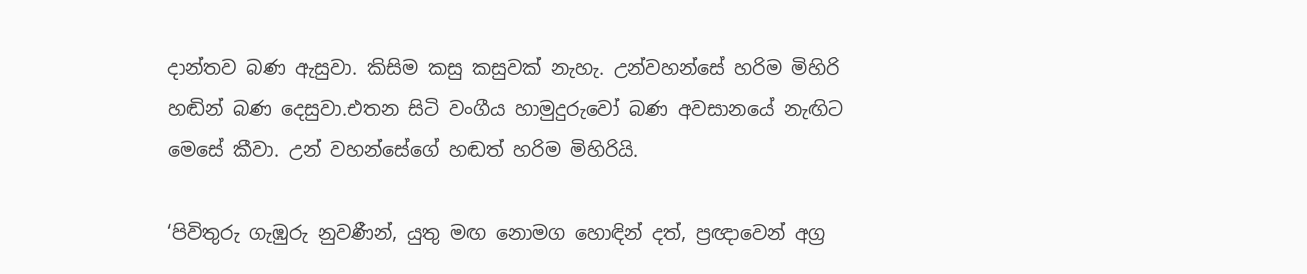දාන්තව බණ ඇසුවා. කිසිම කසු කසුවක් නැහැ. උන්වහන්සේ හරිම මිහිරි හඬින් බණ දෙසුවා.එතන සිටි වංගීය හාමුදුරුවෝ බණ අවසානයේ නැඟිට මෙසේ කීවා. උන් වහන්සේගේ හඬත් හරිම මිහිරියි.

‘පිවිතුරු ගැඹුරු නුවණීන්, යුතු මඟ නොමග හොඳින් දත්, ප්‍රඥාවෙන් අග්‍ර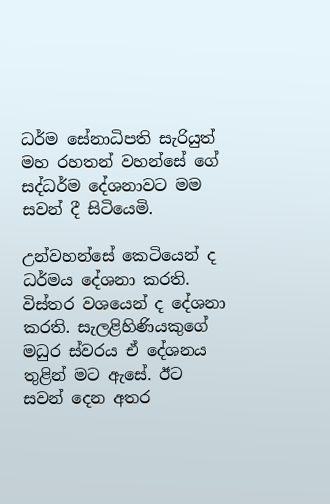ධර්ම සේනාධිපති සැරියුත් මහ රහතන් වහන්සේ ගේ සද්ධර්ම දේශනාවට මම සවන් දී සිටියෙමි.

උන්වහන්සේ කෙටියෙන් ද ධර්මය දේශනා කරති. විස්තර වශයෙන් ද දේශනා කරති. සැලළිහිණියකුගේ මධුර ස්වරය ඒ දේශනය තුළින් මට ඇසේ. ඊට සවන් දෙන අතර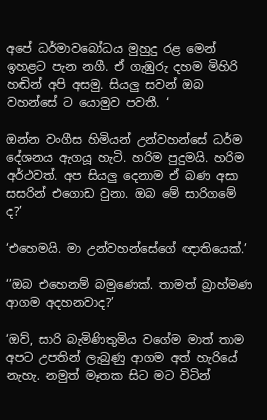අපේ ධර්මාවබෝධය මුහුදු රළ මෙන් ඉහළට පැන නගී. ඒ ගැඹුරු දහම මිහිරි හඬින් අපි අසමු. සියලු සවන් ඔබ වහන්සේ ට යොමුව පවතී. ‘

ඔන්න වංගීස හිමියන් උන්වහන්සේ ධර්ම දේශනය ඇගයූ හැටි. හරිම පුදුමයි. හරිම අර්ථවත්. අප සියලු දෙනාම ඒ බණ අසා සසරින් එගොඩ වුනා. ඔබ මේ සාරිගමේ ද?’

‘එහෙමයි. මා උන්වහන්සේගේ ඥාතියෙක්.’

‘’ඔබ එහෙනම් බමුණෙක්. තාමත් බ්‍රාහ්මණ ආගම අදහනවාද?’

‘ඔව්, සාරි බැමිණිතුමිය වගේම මාත් තාම අපට උපතින් ලැබුණු ආගම අත් හැරියේ නැහැ. නමුත් මෑතක සිට මට විටින්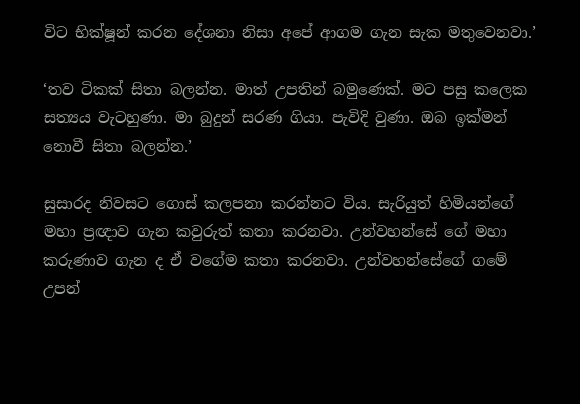විට භික්ෂූන් කරන දේශනා නිසා අපේ ආගම ගැන සැක මතුවෙනවා.’

‘තව ටිකක් සිතා බලන්න. මාත් උපතින් බමුණෙක්. මට පසු කලෙක සත්‍යය වැටහුණා. මා බුදුන් සරණ ගියා. පැවිදි වුණා. ඔබ ඉක්මන් නොවී සිතා බලන්න.’

සුසාරද නිවසට ගොස් කලපනා කරන්නට විය. සැරියුත් හිමියන්ගේ මහා ප්‍රඥාව ගැන කවුරුත් කතා කරනවා. උන්වහන්සේ ගේ මහා කරුණාව ගැන ද ඒ වගේම කතා කරනවා. උන්වහන්සේගේ ගමේ උපන්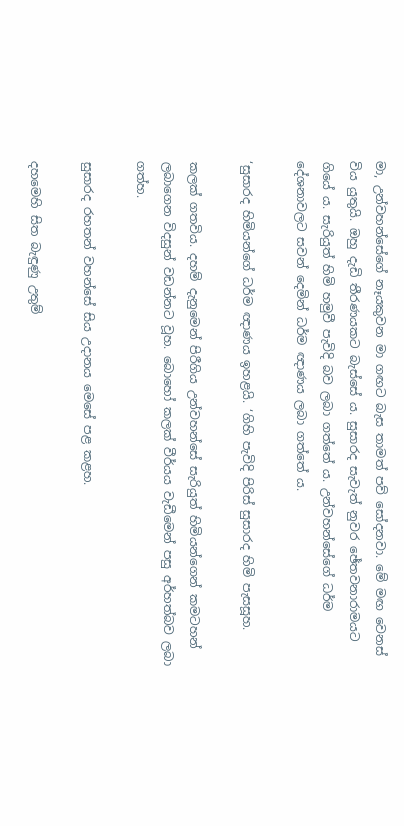මා, උන්වහන්සේගේ නෑයකුවන මා ගඟට බැස තාමත් පව් සෝදනවා. මේ මඟ වෙනස් විය යුතුයි. ඔහු දැඩි තීරණයකට බැස්සේ ය. සුසාරද සැවැත් නුවර ඡේතවනාරාමයට ගියේ ය. සැරියුත් හිමි හමුවී පැවිදි බව ලබා ගත්තේ ය. උන්වහන්සේගේ ධර්ම දේශනාවලට සවන් දෙමින් ධර්ම ඥාණය ලබා ගත්තේ ය.

‘සුසාරද හිමියන්ගේ ධර්ම ඥාණය ඉහළයි. ‘ගිහි පැවිදි පිරිස් සුසාරද හිමි පැසසූහ.

කලක් ගතවිය. දහම් දැනුමෙන් පිරීගිය උන්වහන්සේ සැරියුත් හිමියන්ගෙන් කමටහන් ලබාගෙන විදසුන් වඩන්නට වූහ. බොහෝ කලක් වීර්යය වැඩීමෙන් පසු අර්හත්බව ලබා ගත්හ.

සුසාරද රහතන් වහන්සේ සිය උදානය මෙසේ පළ කළහ.

දහමෙහි සිත බැඳුණු උතුම්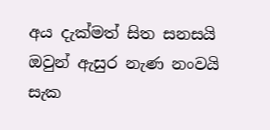අය දැක්මත් සිත සනසයි
ඔවුන් ඇසුර නැණ නංවයි
සැක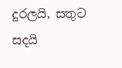දුරලයි, සතුට සදයි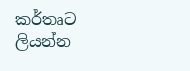කර්තෘට ලියන්න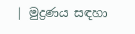| මුද්‍රණය සඳහා